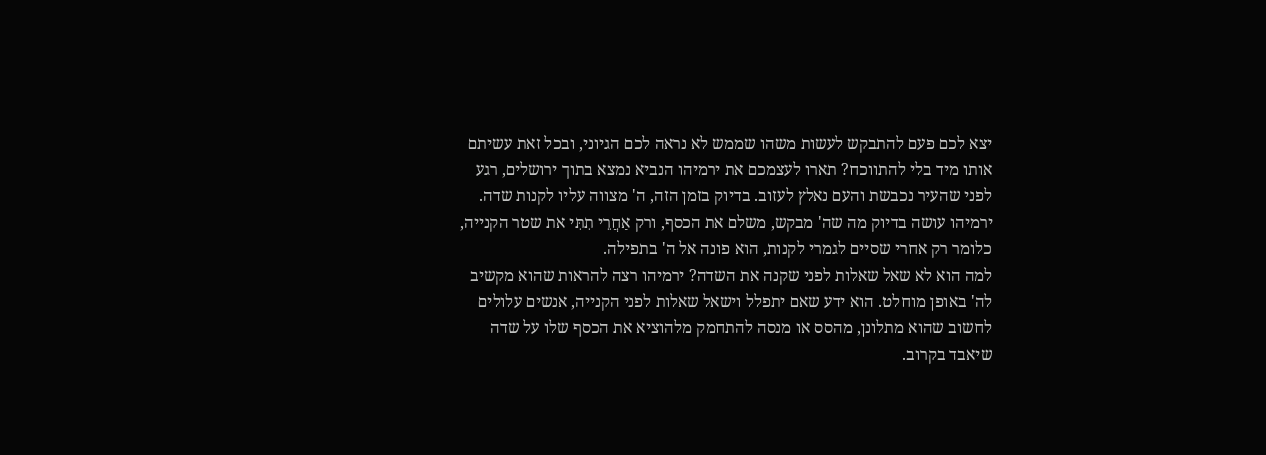יצא לכם פעם להתבקש לעשות משהו שממש לא נראה לכם הגיוני, ובכל זאת עשיתם אותו מיד בלי להתווכח? תארו לעצמכם את ירמיהו הנביא נמצא בתוך ירושלים, רגע לפני שהעיר נכבשת והעם נאלץ לעזוב. בדיוק בזמן הזה, ה' מצווה עליו לקנות שדה. ירמיהו עושה בדיוק מה שה' מבקש, משלם את הכסף, ורק אַחֲרֵי תִתִּי את שטר הקנייה, כלומר רק אחרי שסיים לגמרי לקנות, הוא פונה אל ה' בתפילה.
למה הוא לא שאל שאלות לפני שקנה את השדה? ירמיהו רצה להראות שהוא מקשיב לה' באופן מוחלט. הוא ידע שאם יתפלל וישאל שאלות לפני הקנייה, אנשים עלולים לחשוב שהוא מתלונן, מהסס או מנסה להתחמק מלהוציא את הכסף שלו על שדה שיאבד בקרוב.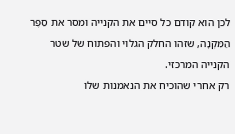לכן הוא קודם כל סיים את הקנייה ומסר את סֵפֶר הַמִּקְנָה, שזהו החלק הגלוי והפתוח של שטר הקנייה המרכזי.
רק אחרי שהוכיח את הנאמנות שלו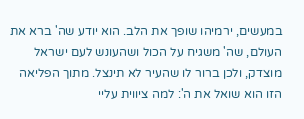במעשים, ירמיהו שופך את הלב. הוא יודע שה' ברא את העולם, שה' משגיח על הכול ושהעונש לעם ישראל מוצדק, ולכן ברור לו שהעיר לא תינצל. מתוך הפליאה הזו הוא שואל את ה': למה ציווית עליי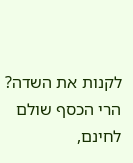לקנות את השדה? הרי הכסף שולם לחינם,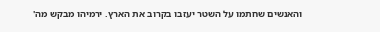והאנשים שחתמו על השטר יעזבו בקרוב את הארץ. ירמיהו מבקש מה'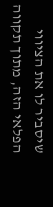שיסביר לו את הציווי הפלאי הזה, מתוך תקווה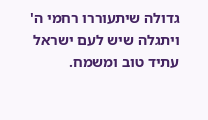גדולה שיתעוררו רחמי ה' ויתגלה שיש לעם ישראל עתיד טוב ומשמח.